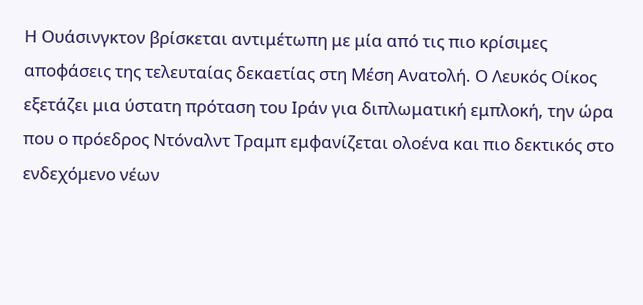Η Ουάσινγκτον βρίσκεται αντιμέτωπη με μία από τις πιο κρίσιμες αποφάσεις της τελευταίας δεκαετίας στη Μέση Ανατολή. Ο Λευκός Οίκος εξετάζει μια ύστατη πρόταση του Ιράν για διπλωματική εμπλοκή, την ώρα που ο πρόεδρος Ντόναλντ Τραμπ εμφανίζεται ολοένα και πιο δεκτικός στο ενδεχόμενο νέων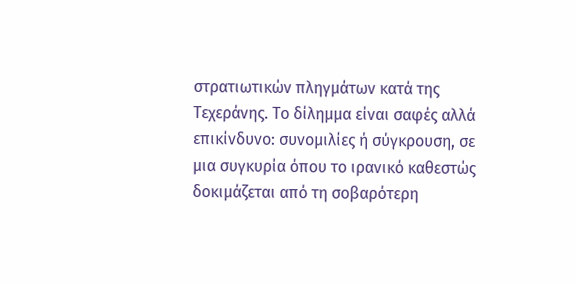στρατιωτικών πληγμάτων κατά της Τεχεράνης. Το δίλημμα είναι σαφές αλλά επικίνδυνο: συνομιλίες ή σύγκρουση, σε μια συγκυρία όπου το ιρανικό καθεστώς δοκιμάζεται από τη σοβαρότερη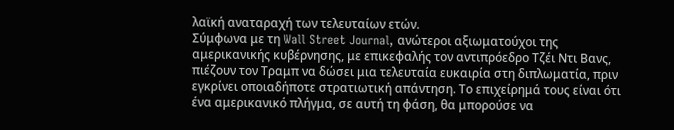λαϊκή αναταραχή των τελευταίων ετών.
Σύμφωνα με τη Wall Street Journal, ανώτεροι αξιωματούχοι της αμερικανικής κυβέρνησης, με επικεφαλής τον αντιπρόεδρο Τζέι Ντι Βανς, πιέζουν τον Τραμπ να δώσει μια τελευταία ευκαιρία στη διπλωματία, πριν εγκρίνει οποιαδήποτε στρατιωτική απάντηση. Το επιχείρημά τους είναι ότι ένα αμερικανικό πλήγμα, σε αυτή τη φάση, θα μπορούσε να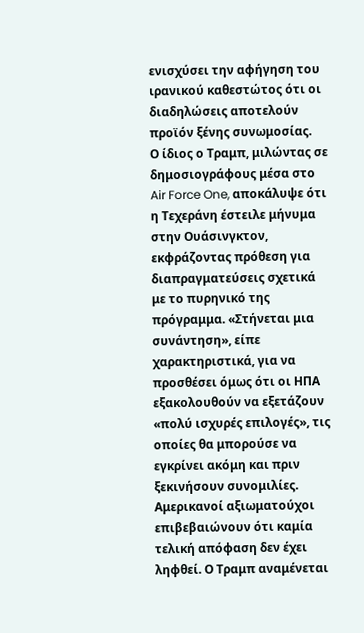ενισχύσει την αφήγηση του ιρανικού καθεστώτος ότι οι διαδηλώσεις αποτελούν προϊόν ξένης συνωμοσίας.
Ο ίδιος ο Τραμπ, μιλώντας σε δημοσιογράφους μέσα στο Air Force One, αποκάλυψε ότι η Τεχεράνη έστειλε μήνυμα στην Ουάσινγκτον, εκφράζοντας πρόθεση για διαπραγματεύσεις σχετικά με το πυρηνικό της πρόγραμμα. «Στήνεται μια συνάντηση», είπε χαρακτηριστικά, για να προσθέσει όμως ότι οι ΗΠΑ εξακολουθούν να εξετάζουν «πολύ ισχυρές επιλογές», τις οποίες θα μπορούσε να εγκρίνει ακόμη και πριν ξεκινήσουν συνομιλίες.
Αμερικανοί αξιωματούχοι επιβεβαιώνουν ότι καμία τελική απόφαση δεν έχει ληφθεί. Ο Τραμπ αναμένεται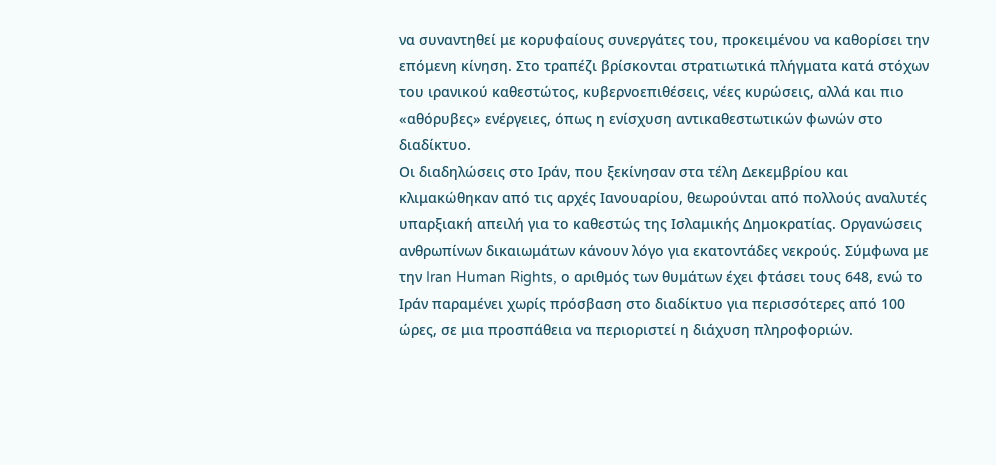να συναντηθεί με κορυφαίους συνεργάτες του, προκειμένου να καθορίσει την επόμενη κίνηση. Στο τραπέζι βρίσκονται στρατιωτικά πλήγματα κατά στόχων του ιρανικού καθεστώτος, κυβερνοεπιθέσεις, νέες κυρώσεις, αλλά και πιο «αθόρυβες» ενέργειες, όπως η ενίσχυση αντικαθεστωτικών φωνών στο διαδίκτυο.
Οι διαδηλώσεις στο Ιράν, που ξεκίνησαν στα τέλη Δεκεμβρίου και κλιμακώθηκαν από τις αρχές Ιανουαρίου, θεωρούνται από πολλούς αναλυτές υπαρξιακή απειλή για το καθεστώς της Ισλαμικής Δημοκρατίας. Οργανώσεις ανθρωπίνων δικαιωμάτων κάνουν λόγο για εκατοντάδες νεκρούς. Σύμφωνα με την Iran Human Rights, ο αριθμός των θυμάτων έχει φτάσει τους 648, ενώ το Ιράν παραμένει χωρίς πρόσβαση στο διαδίκτυο για περισσότερες από 100 ώρες, σε μια προσπάθεια να περιοριστεί η διάχυση πληροφοριών.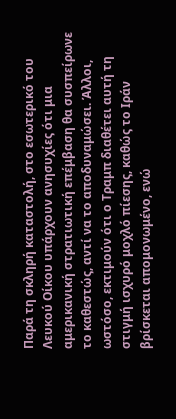Παρά τη σκληρή καταστολή, στο εσωτερικό του Λευκού Οίκου υπάρχουν ανησυχίες ότι μια αμερικανική στρατιωτική επέμβαση θα συσπείρωνε το καθεστώς, αντί να το αποδυναμώσει. Άλλοι, ωστόσο, εκτιμούν ότι ο Τραμπ διαθέτει αυτή τη στιγμή ισχυρό μοχλό πίεσης, καθώς το Ιράν βρίσκεται απομονωμένο, ενώ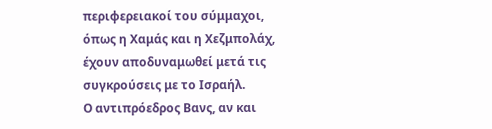περιφερειακοί του σύμμαχοι, όπως η Χαμάς και η Χεζμπολάχ, έχουν αποδυναμωθεί μετά τις συγκρούσεις με το Ισραήλ.
Ο αντιπρόεδρος Βανς, αν και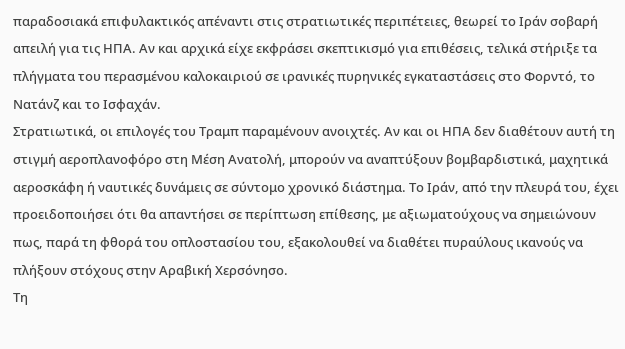παραδοσιακά επιφυλακτικός απέναντι στις στρατιωτικές περιπέτειες, θεωρεί το Ιράν σοβαρή απειλή για τις ΗΠΑ. Αν και αρχικά είχε εκφράσει σκεπτικισμό για επιθέσεις, τελικά στήριξε τα πλήγματα του περασμένου καλοκαιριού σε ιρανικές πυρηνικές εγκαταστάσεις στο Φορντό, το Νατάνζ και το Ισφαχάν.
Στρατιωτικά, οι επιλογές του Τραμπ παραμένουν ανοιχτές. Αν και οι ΗΠΑ δεν διαθέτουν αυτή τη στιγμή αεροπλανοφόρο στη Μέση Ανατολή, μπορούν να αναπτύξουν βομβαρδιστικά, μαχητικά αεροσκάφη ή ναυτικές δυνάμεις σε σύντομο χρονικό διάστημα. Το Ιράν, από την πλευρά του, έχει προειδοποιήσει ότι θα απαντήσει σε περίπτωση επίθεσης, με αξιωματούχους να σημειώνουν πως, παρά τη φθορά του οπλοστασίου του, εξακολουθεί να διαθέτει πυραύλους ικανούς να πλήξουν στόχους στην Αραβική Χερσόνησο.
Τη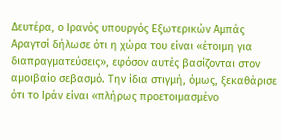Δευτέρα, ο Ιρανός υπουργός Εξωτερικών Αμπάς Αραγτσί δήλωσε ότι η χώρα του είναι «έτοιμη για διαπραγματεύσεις», εφόσον αυτές βασίζονται στον αμοιβαίο σεβασμό. Την ίδια στιγμή, όμως, ξεκαθάρισε ότι το Ιράν είναι «πλήρως προετοιμασμένο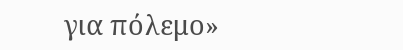για πόλεμο»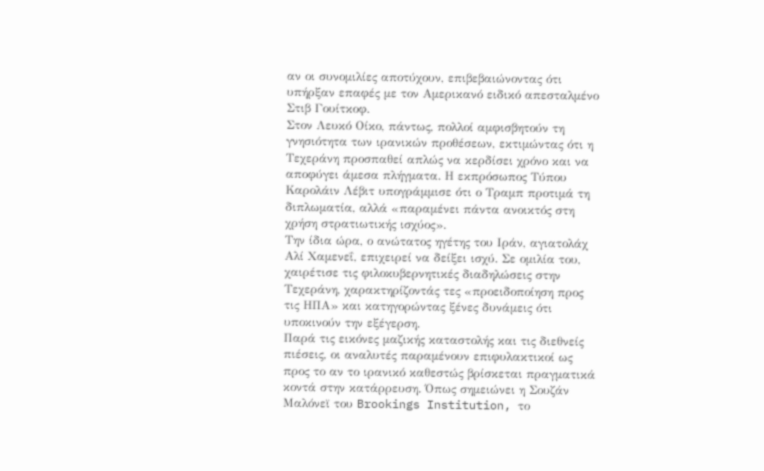αν οι συνομιλίες αποτύχουν, επιβεβαιώνοντας ότι υπήρξαν επαφές με τον Αμερικανό ειδικό απεσταλμένο Στιβ Γουίτκοφ.
Στον Λευκό Οίκο, πάντως, πολλοί αμφισβητούν τη γνησιότητα των ιρανικών προθέσεων, εκτιμώντας ότι η Τεχεράνη προσπαθεί απλώς να κερδίσει χρόνο και να αποφύγει άμεσα πλήγματα. Η εκπρόσωπος Τύπου Καρολάιν Λέβιτ υπογράμμισε ότι ο Τραμπ προτιμά τη διπλωματία, αλλά «παραμένει πάντα ανοικτός στη χρήση στρατιωτικής ισχύος».
Την ίδια ώρα, ο ανώτατος ηγέτης του Ιράν, αγιατολάχ Αλί Χαμενεΐ, επιχειρεί να δείξει ισχύ. Σε ομιλία του, χαιρέτισε τις φιλοκυβερνητικές διαδηλώσεις στην Τεχεράνη, χαρακτηρίζοντάς τες «προειδοποίηση προς τις ΗΠΑ» και κατηγορώντας ξένες δυνάμεις ότι υποκινούν την εξέγερση.
Παρά τις εικόνες μαζικής καταστολής και τις διεθνείς πιέσεις, οι αναλυτές παραμένουν επιφυλακτικοί ως προς το αν το ιρανικό καθεστώς βρίσκεται πραγματικά κοντά στην κατάρρευση. Όπως σημειώνει η Σουζάν Μαλόνεϊ του Brookings Institution, το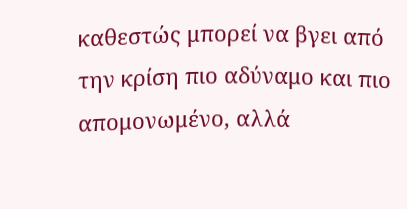καθεστώς μπορεί να βγει από την κρίση πιο αδύναμο και πιο απομονωμένο, αλλά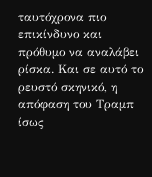ταυτόχρονα πιο επικίνδυνο και πρόθυμο να αναλάβει ρίσκα. Και σε αυτό το ρευστό σκηνικό, η απόφαση του Τραμπ ίσως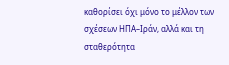καθορίσει όχι μόνο το μέλλον των σχέσεων ΗΠΑ–Ιράν, αλλά και τη σταθερότητα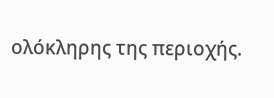ολόκληρης της περιοχής.